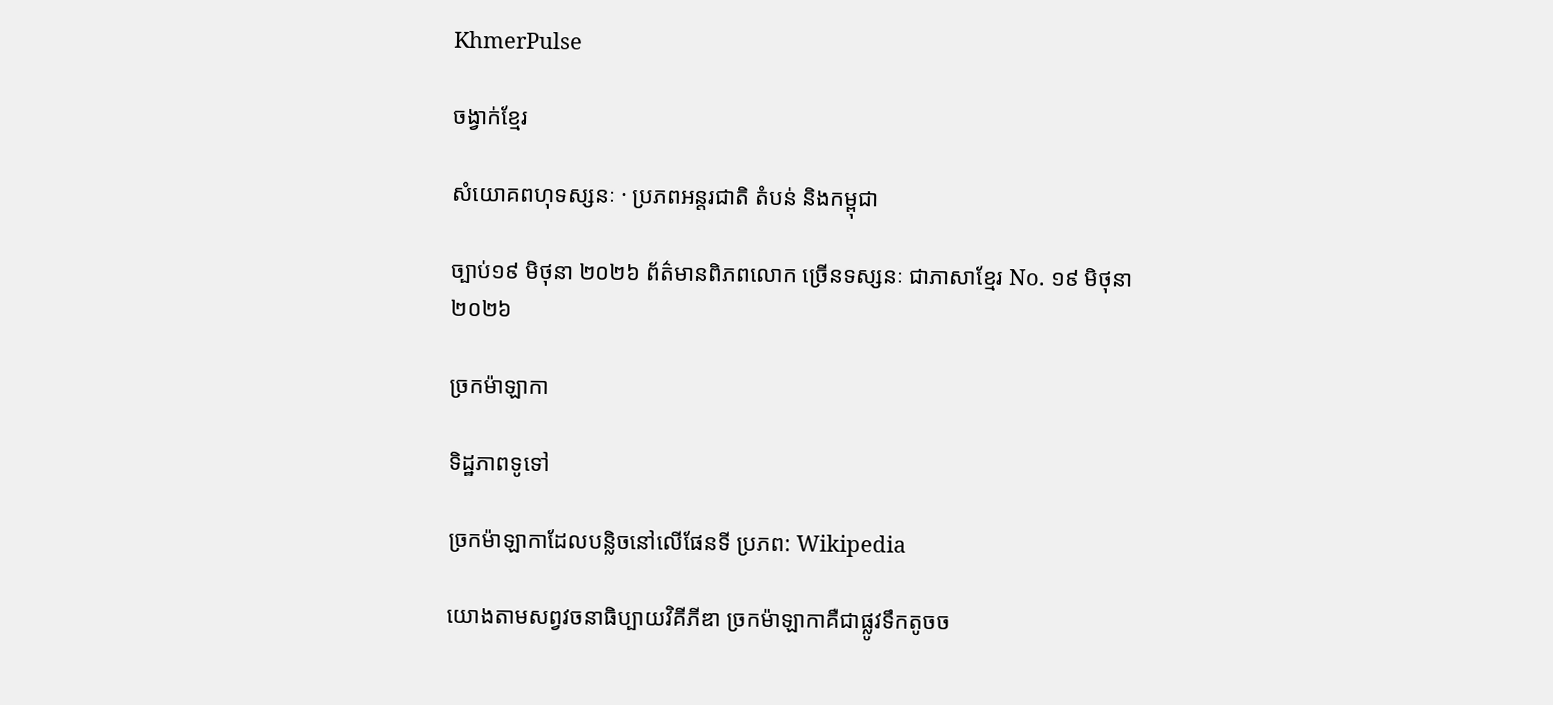KhmerPulse

ចង្វាក់ខ្មែរ

សំយោគពហុទស្សនៈ · ប្រភពអន្តរជាតិ តំបន់ និងកម្ពុជា

ច្បាប់១៩ មិថុនា ២០២៦ ព័ត៌មានពិភពលោក ច្រើនទស្សនៈ ជាភាសាខ្មែរ No. ១៩ មិថុនា ២០២៦

ច្រកម៉ាឡាកា

ទិដ្ឋភាពទូទៅ

ច្រកម៉ាឡាកាដែលបន្លិចនៅលើផែនទី ប្រភព: Wikipedia

យោងតាមសព្វវចនាធិប្បាយវិគីភីឌា ច្រកម៉ាឡាកាគឺជាផ្លូវទឹកតូចច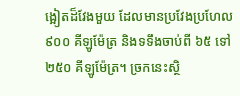ង្អៀតដ៏វែងមួយ ដែលមានប្រវែងប្រហែល ៩០០ គីឡូម៉ែត្រ និងទទឹងចាប់ពី ៦៥ ទៅ ២៥០ គីឡូម៉ែត្រ។ ច្រកនេះស្ថិ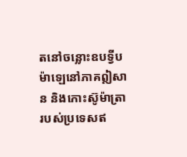តនៅចន្លោះឧបទ្វីបម៉ាឡេនៅភាគឦសាន និងកោះស៊ូម៉ាត្រារបស់ប្រទេសឥ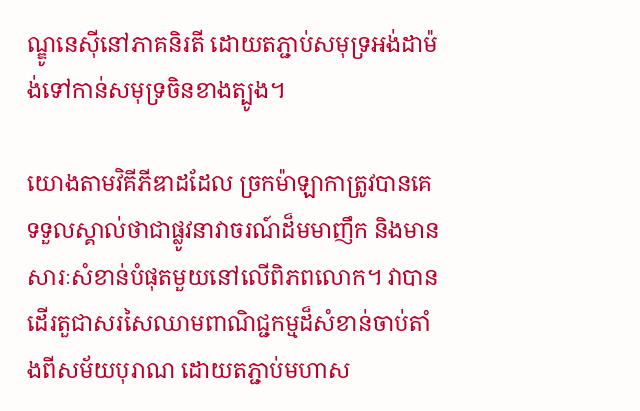ណ្ឌូនេស៊ីនៅភាគនិរតី ដោយតភ្ជាប់សមុទ្រអង់ដាម៉ង់ទៅកាន់សមុទ្រចិនខាងត្បូង។

យោងតាមវិគីភីឌាដដែល ច្រកម៉ាឡាកាត្រូវបានគេទទួលស្គាល់ថាជាផ្លូវនាវាចរណ៍ដ៏មមាញឹក និងមានសារៈសំខាន់បំផុតមួយនៅលើពិភពលោក។ វាបានដើរតួជាសរសៃឈាមពាណិជ្ជកម្មដ៏សំខាន់ចាប់តាំងពីសម័យបុរាណ ដោយតភ្ជាប់មហាស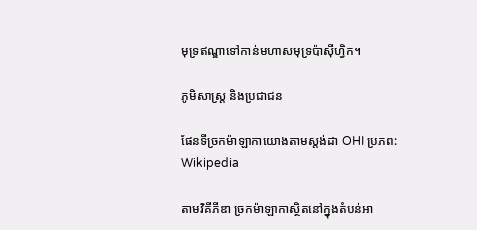មុទ្រឥណ្ឌាទៅកាន់មហាសមុទ្រប៉ាស៊ីហ្វិក។

ភូមិសាស្ត្រ និងប្រជាជន

ផែនទីច្រកម៉ាឡាកាយោងតាមស្តង់ដា OHI ប្រភព: Wikipedia

តាមវិគីភីឌា ច្រកម៉ាឡាកាស្ថិតនៅក្នុងតំបន់អា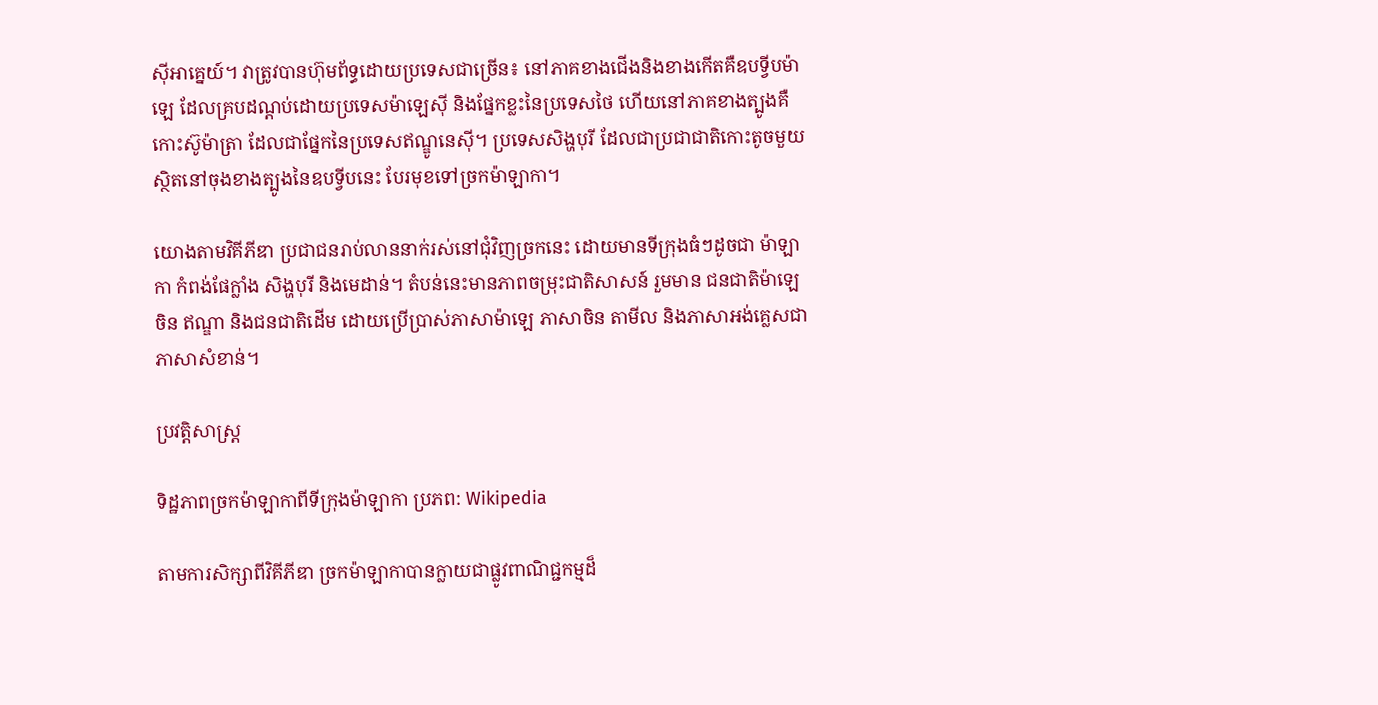ស៊ីអាគ្នេយ៍។ វាត្រូវបានហ៊ុមព័ទ្ធដោយប្រទេសជាច្រើន៖ នៅភាគខាងជើងនិងខាងកើតគឺឧបទ្វីបម៉ាឡេ ដែលគ្របដណ្ដប់ដោយប្រទេសម៉ាឡេស៊ី និងផ្នែកខ្លះនៃប្រទេសថៃ ហើយនៅភាគខាងត្បូងគឺកោះស៊ូម៉ាត្រា ដែលជាផ្នែកនៃប្រទេសឥណ្ឌូនេស៊ី។ ប្រទេសសិង្ហបុរី ដែលជាប្រជាជាតិកោះតូចមួយ ស្ថិតនៅចុងខាងត្បូងនៃឧបទ្វីបនេះ បែរមុខទៅច្រកម៉ាឡាកា។

យោងតាមវិគីភីឌា ប្រជាជនរាប់លាននាក់រស់នៅជុំវិញច្រកនេះ ដោយមានទីក្រុងធំៗដូចជា ម៉ាឡាកា កំពង់ផែក្លាំង សិង្ហបុរី និងមេដាន់។ តំបន់នេះមានភាពចម្រុះជាតិសាសន៍ រួមមាន ជនជាតិម៉ាឡេ ចិន ឥណ្ឌា និងជនជាតិដើម ដោយប្រើប្រាស់ភាសាម៉ាឡេ ភាសាចិន តាមីល និងភាសាអង់គ្លេសជាភាសាសំខាន់។

ប្រវត្តិសាស្ត្រ

ទិដ្ឋភាពច្រកម៉ាឡាកាពីទីក្រុងម៉ាឡាកា ប្រភព: Wikipedia

តាមការសិក្សាពីវិគីភីឌា ច្រកម៉ាឡាកាបានក្លាយជាផ្លូវពាណិជ្ជកម្មដ៏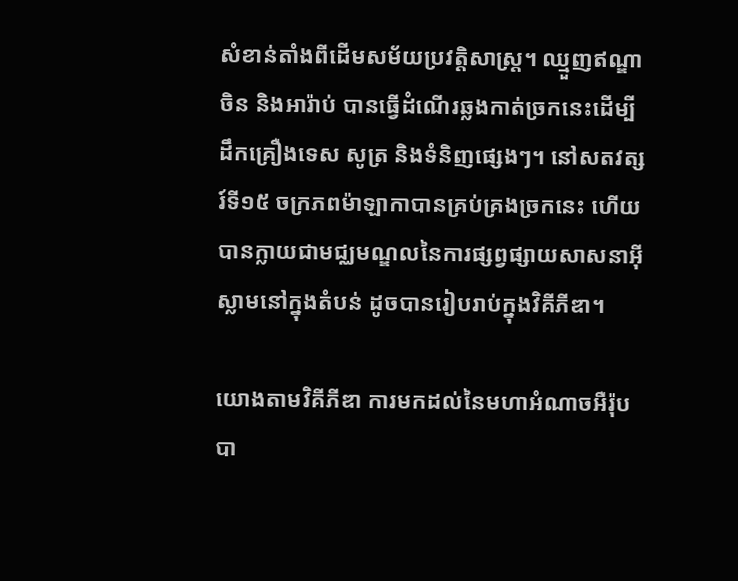សំខាន់តាំងពីដើមសម័យប្រវត្តិសាស្ត្រ។ ឈ្មួញឥណ្ឌា ចិន និងអារ៉ាប់ បានធ្វើដំណើរឆ្លងកាត់ច្រកនេះដើម្បីដឹកគ្រឿងទេស សូត្រ និងទំនិញផ្សេងៗ។ នៅសតវត្សរ៍ទី១៥ ចក្រភពម៉ាឡាកាបានគ្រប់គ្រងច្រកនេះ ហើយបានក្លាយជាមជ្ឈមណ្ឌលនៃការផ្សព្វផ្សាយសាសនាអ៊ីស្លាមនៅក្នុងតំបន់ ដូចបានរៀបរាប់ក្នុងវិគីភីឌា។

យោងតាមវិគីភីឌា ការមកដល់នៃមហាអំណាចអឺរ៉ុបបា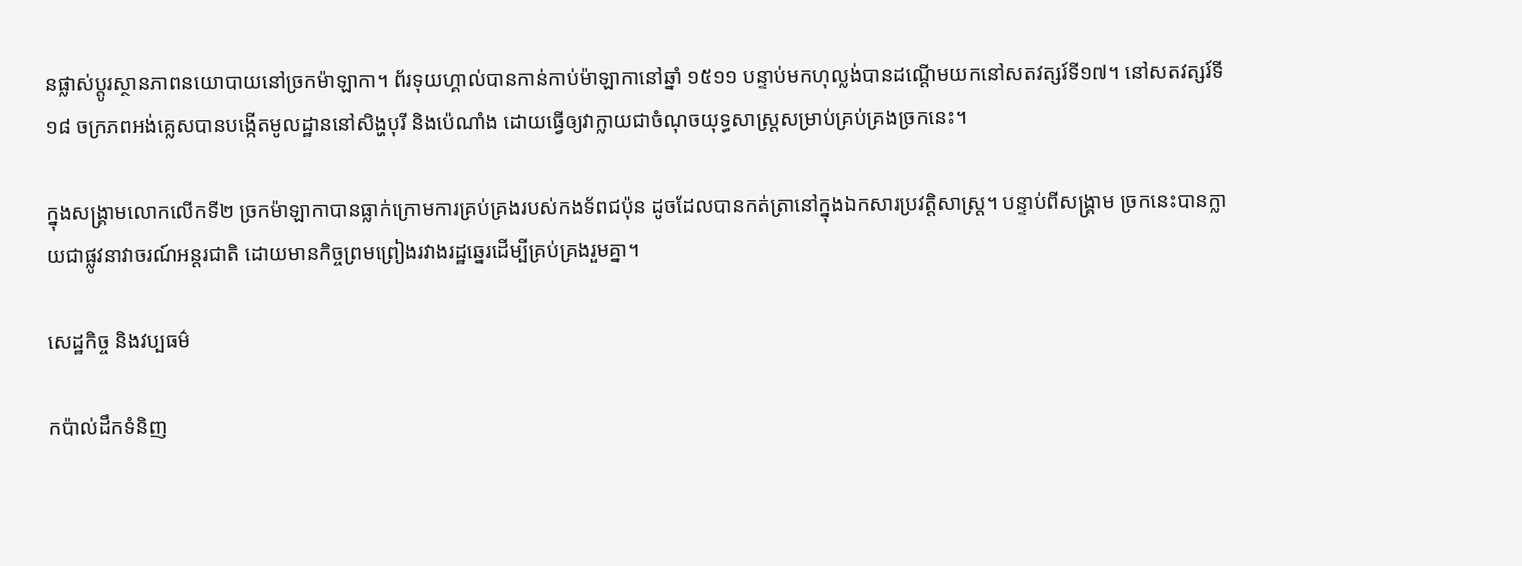នផ្លាស់ប្ដូរស្ថានភាពនយោបាយនៅច្រកម៉ាឡាកា។ ព័រទុយហ្គាល់បានកាន់កាប់ម៉ាឡាកានៅឆ្នាំ ១៥១១ បន្ទាប់មកហុល្លង់បានដណ្ដើមយកនៅសតវត្សរ៍ទី១៧។ នៅសតវត្សរ៍ទី១៨ ចក្រភពអង់គ្លេសបានបង្កើតមូលដ្ឋាននៅសិង្ហបុរី និងប៉េណាំង ដោយធ្វើឲ្យវាក្លាយជាចំណុចយុទ្ធសាស្ត្រសម្រាប់គ្រប់គ្រងច្រកនេះ។

ក្នុងសង្គ្រាមលោកលើកទី២ ច្រកម៉ាឡាកាបានធ្លាក់ក្រោមការគ្រប់គ្រងរបស់កងទ័ពជប៉ុន ដូចដែលបានកត់ត្រានៅក្នុងឯកសារប្រវត្តិសាស្ត្រ។ បន្ទាប់ពីសង្គ្រាម ច្រកនេះបានក្លាយជាផ្លូវនាវាចរណ៍អន្តរជាតិ ដោយមានកិច្ចព្រមព្រៀងរវាងរដ្ឋឆ្នេរដើម្បីគ្រប់គ្រងរួមគ្នា។

សេដ្ឋកិច្ច និងវប្បធម៌

កប៉ាល់ដឹកទំនិញ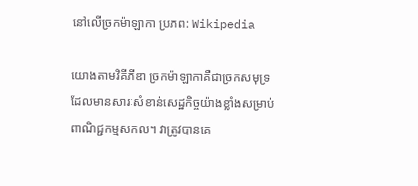នៅលើច្រកម៉ាឡាកា ប្រភព: Wikipedia

យោងតាមវិគីភីឌា ច្រកម៉ាឡាកាគឺជាច្រកសមុទ្រដែលមានសារៈសំខាន់សេដ្ឋកិច្ចយ៉ាងខ្លាំងសម្រាប់ពាណិជ្ជកម្មសកល។ វាត្រូវបានគេ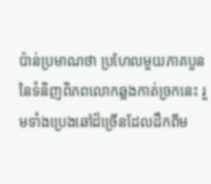ប៉ាន់ប្រមាណថា ប្រហែលមួយភាគបួននៃទំនិញពិភពលោកឆ្លងកាត់ច្រកនេះ រួមទាំងប្រេងឆៅដ៏ច្រើនដែលដឹកពីម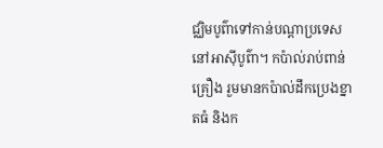ជ្ឈិមបូព៌ាទៅកាន់បណ្ដាប្រទេសនៅអាស៊ីបូព៌ា។ កប៉ាល់រាប់ពាន់គ្រឿង រួមមានកប៉ាល់ដឹកប្រេងខ្នាតធំ និងក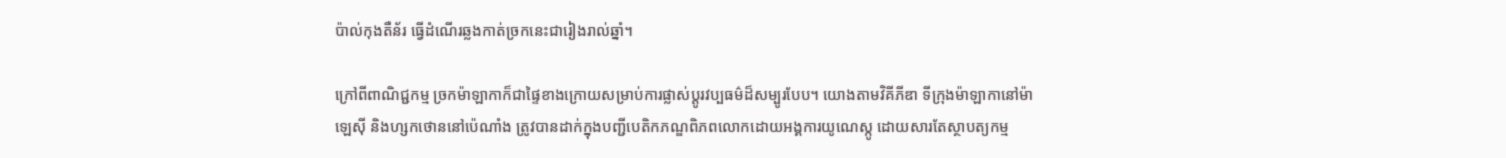ប៉ាល់កុងតឺន័រ ធ្វើដំណើរឆ្លងកាត់ច្រកនេះជារៀងរាល់ឆ្នាំ។

ក្រៅពីពាណិជ្ជកម្ម ច្រកម៉ាឡាកាក៏ជាផ្ទៃខាងក្រោយសម្រាប់ការផ្លាស់ប្ដូរវប្បធម៌ដ៏សម្បូរបែប។ យោងតាមវិគីភីឌា ទីក្រុងម៉ាឡាកានៅម៉ាឡេស៊ី និងហ្សកថោននៅប៉េណាំង ត្រូវបានដាក់ក្នុងបញ្ជីបេតិកភណ្ឌពិភពលោកដោយអង្គការយូណេស្កូ ដោយសារតែស្ថាបត្យកម្ម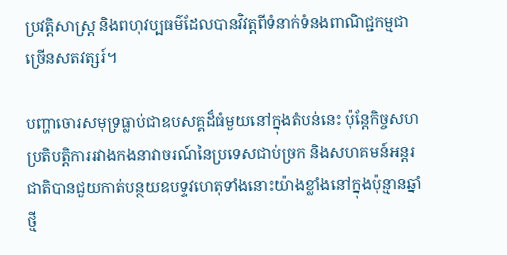ប្រវត្តិសាស្ត្រ និងពហុវប្បធម៌ដែលបានវិវត្តពីទំនាក់ទំនងពាណិជ្ជកម្មជាច្រើនសតវត្សរ៍។

បញ្ហាចោរសមុទ្រធ្លាប់ជាឧបសគ្គដ៏ធំមួយនៅក្នុងតំបន់នេះ ប៉ុន្តែកិច្ចសហប្រតិបត្តិការរវាងកងនាវាចរណ៍នៃប្រទេសជាប់ច្រក និងសហគមន៍អន្តរជាតិបានជួយកាត់បន្ថយឧបទ្ទវហេតុទាំងនោះយ៉ាងខ្លាំងនៅក្នុងប៉ុន្មានឆ្នាំថ្មី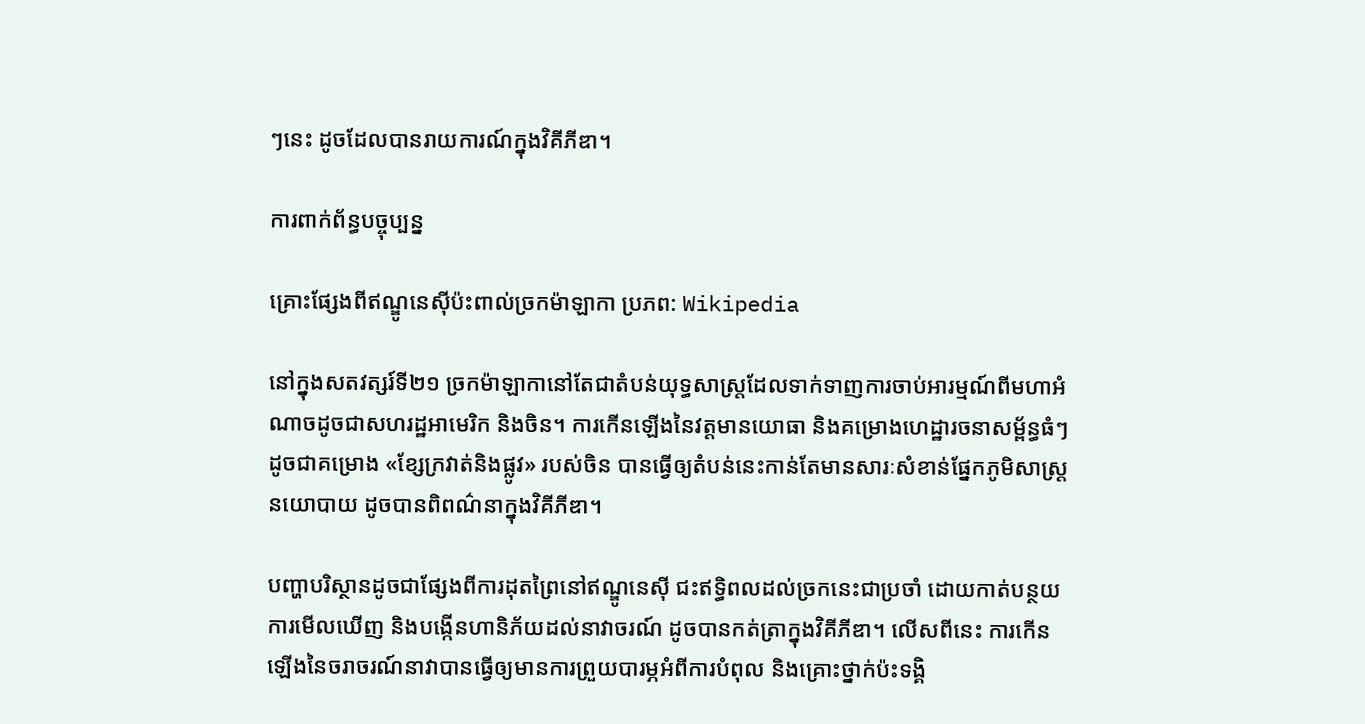ៗនេះ ដូចដែលបានរាយការណ៍ក្នុងវិគីភីឌា។

ការពាក់ព័ន្ធបច្ចុប្បន្ន

គ្រោះផ្សែងពីឥណ្ឌូនេស៊ីប៉ះពាល់ច្រកម៉ាឡាកា ប្រភព: Wikipedia

នៅក្នុងសតវត្សរ៍ទី២១ ច្រកម៉ាឡាកានៅតែជាតំបន់យុទ្ធសាស្ត្រដែលទាក់ទាញការចាប់អារម្មណ៍ពីមហាអំណាចដូចជាសហរដ្ឋអាមេរិក និងចិន។ ការកើនឡើងនៃវត្តមានយោធា និងគម្រោងហេដ្ឋារចនាសម្ព័ន្ធធំៗ ដូចជាគម្រោង «ខ្សែក្រវាត់និងផ្លូវ» របស់ចិន បានធ្វើឲ្យតំបន់នេះកាន់តែមានសារៈសំខាន់ផ្នែកភូមិសាស្ត្រនយោបាយ ដូចបានពិពណ៌នាក្នុងវិគីភីឌា។

បញ្ហាបរិស្ថានដូចជាផ្សែងពីការដុតព្រៃនៅឥណ្ឌូនេស៊ី ជះឥទ្ធិពលដល់ច្រកនេះជាប្រចាំ ដោយកាត់បន្ថយការមើលឃើញ និងបង្កើនហានិភ័យដល់នាវាចរណ៍ ដូចបានកត់ត្រាក្នុងវិគីភីឌា។ លើសពីនេះ ការកើនឡើងនៃចរាចរណ៍នាវាបានធ្វើឲ្យមានការព្រួយបារម្ភអំពីការបំពុល និងគ្រោះថ្នាក់ប៉ះទង្គិ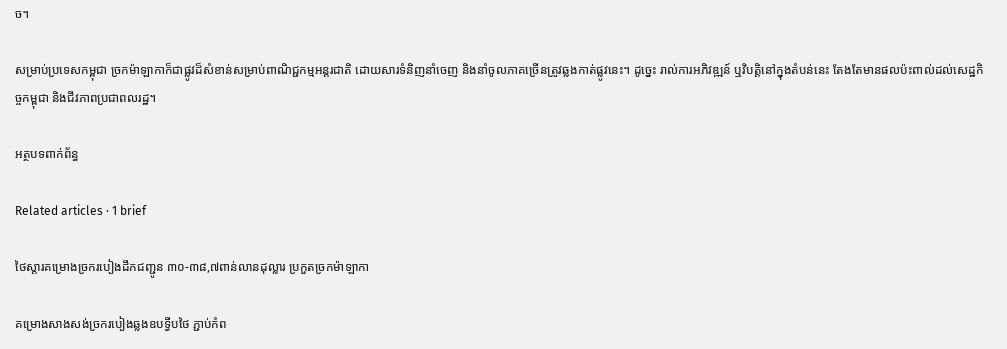ច។

សម្រាប់ប្រទេសកម្ពុជា ច្រកម៉ាឡាកាក៏ជាផ្លូវដ៏សំខាន់សម្រាប់ពាណិជ្ជកម្មអន្តរជាតិ ដោយសារទំនិញនាំចេញ និងនាំចូលភាគច្រើនត្រូវឆ្លងកាត់ផ្លូវនេះ។ ដូច្នេះ រាល់ការអភិវឌ្ឍន៍ ឬវិបត្តិនៅក្នុងតំបន់នេះ តែងតែមានផលប៉ះពាល់ដល់សេដ្ឋកិច្ចកម្ពុជា និងជីវភាពប្រជាពលរដ្ឋ។

អត្ថបទពាក់ព័ន្ធ

Related articles · 1 brief

ថៃស្តារគម្រោងច្រករបៀងដឹកជញ្ជូន ៣០-៣៨,៧ពាន់លានដុល្លារ ប្រកួតច្រកម៉ាឡាកា

គម្រោងសាងសង់ច្រករបៀងឆ្លងឧបទ្វីបថៃ ភ្ជាប់កំព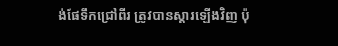ង់ផែទឹកជ្រៅពីរ ត្រូវបានស្តារឡើងវិញ ប៉ុ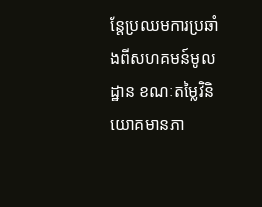ន្តែប្រឈមការប្រឆាំងពីសហគមន៍មូលដ្ឋាន ខណៈតម្លៃវិនិយោគមានភា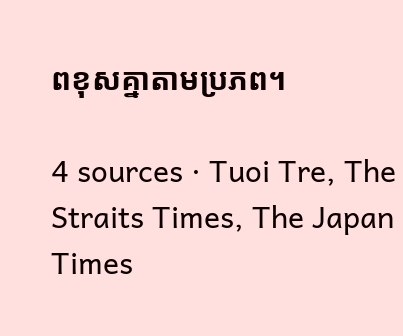ពខុសគ្នាតាមប្រភព។

4 sources · Tuoi Tre, The Straits Times, The Japan Times